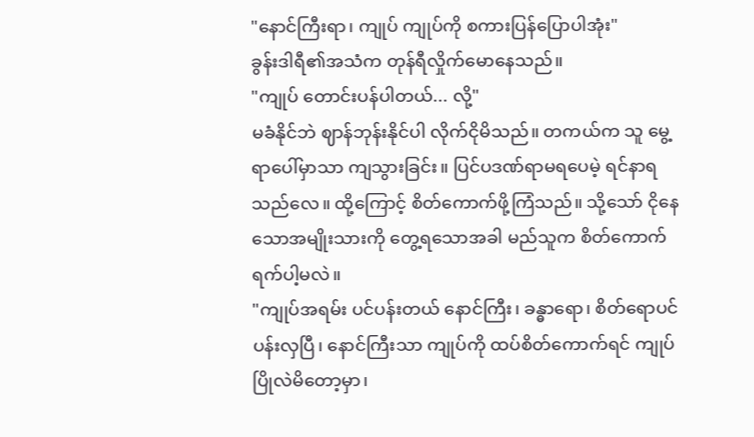"နောင်ကြီးရာ၊ ကျုပ် ကျုပ်ကို စကားပြန်ပြောပါအုံး"
ခွန်းဒါရီ၏အသံက တုန်ရီလှိုက်မောနေသည်။
"ကျုပ် တောင်းပန်ပါတယ်... လို့"
မခံနိုင်ဘဲ ဈာန်ဘုန်းနိုင်ပါ လိုက်ငိုမိသည်။ တကယ်က သူ မွေ့ရာပေါ်မှာသာ ကျသွားခြင်း။ ပြင်ပဒဏ်ရာမရပေမဲ့ ရင်နာရသည်လေ။ ထို့ကြောင့် စိတ်ကောက်ဖို့ကြံသည်။ သို့သော် ငိုနေသောအမျိုးသားကို တွေ့ရသောအခါ မည်သူက စိတ်ကောက်ရက်ပါ့မလဲ။
"ကျုပ်အရမ်း ပင်ပန်းတယ် နောင်ကြီး၊ ခန္ဓာရော၊ စိတ်ရောပင်ပန်းလှပြီ၊ နောင်ကြီးသာ ကျုပ်ကို ထပ်စိတ်ကောက်ရင် ကျုပ် ပြိုလဲမိတော့မှာ၊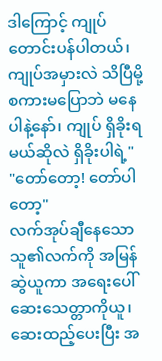ဒါကြောင့် ကျုပ် တောင်းပန်ပါတယ်၊ ကျုပ်အမှားလဲ သိပြီမို့ စကားမပြောဘဲ မနေပါနဲ့နော်၊ ကျုပ် ရှိခိုးရမယ်ဆိုလဲ ရှိခိုးပါရဲ့"
"တော်တော့! တော်ပါတော့"
လက်အုပ်ချီနေသောသူ၏လက်ကို အမြန်ဆွဲယူကာ အရေးပေါ်ဆေးသေတ္တာကိုယူ၊ ဆေးထည့်ပေးပြီး အ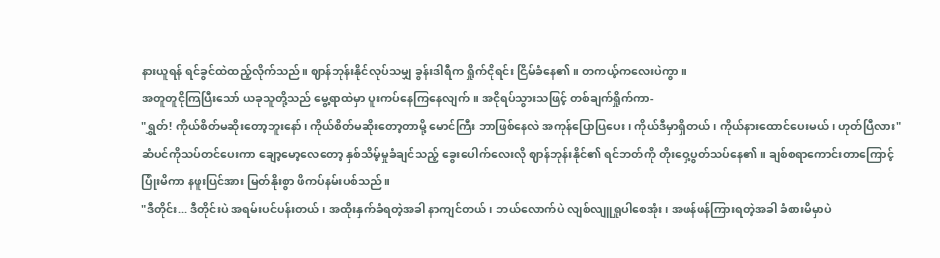နားယူရန် ရင်ခွင်ထဲထည့်လိုက်သည်။ ဈာန်ဘုန်းနိုင်လုပ်သမျှ ခွန်းဒါရီက ရှိုက်ငိုရင်း ငြိမ်ခံနေ၏။ တကယ့်ကလေးပဲကွာ။
အတူတူငိုကြပြီးသော် ယခုသူတို့သည် မွေ့ရာထဲမှာ ပူးကပ်နေကြနေလျက်။ အငိုရပ်သွားသဖြင့် တစ်ချက်ရှိုက်ကာ-
"ရွှတ်! ကိုယ်စိတ်မဆိုးတော့ဘူးနော်၊ ကိုယ်စိတ်မဆိုးတော့တာမို့ မောင်ကြီး ဘာဖြစ်နေလဲ အကုန်ပြောပြပေး၊ ကိုယ်ဒီမှာရှိတယ်၊ ကိုယ်နားထောင်ပေးမယ်၊ ဟုတ်ပြီလား"
ဆံပင်ကိုသပ်တင်ပေးကာ ချော့မော့လေတော့ နှစ်သိမ့်မှုခံချင်သည့် ခွေးပေါက်လေးလို ဈာန်ဘုန်းနိုင်၏ ရင်ဘတ်ကို တိုးဝှေ့ပွတ်သပ်နေ၏။ ချစ်စရာကောင်းတာကြောင့် ပြုံးမိကာ နဖူးပြင်အား မြတ်နိုးစွာ ဖိကပ်နမ်းပစ်သည်။
"ဒီတိုင်း... ဒီတိုင်းပဲ အရမ်းပင်ပန်းတယ်၊ အထိုးနှက်ခံရတဲ့အခါ နာကျင်တယ်၊ ဘယ်လောက်ပဲ လျစ်လျူရှုပါစေအုံး၊ အဖန်ဖန်ကြားရတဲ့အခါ ခံစားမိမှာပဲ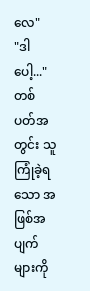လေ"
"ဒါပေါ့..."
တစ်ပတ်အတွင်း သူကြုံခဲ့ရသော အဖြစ်အပျက်များကို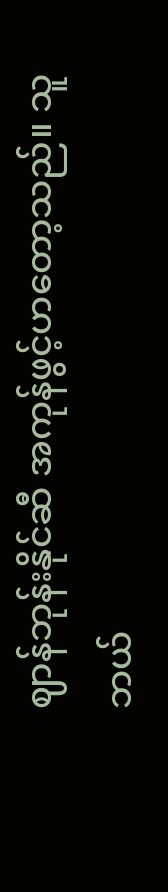ဈာန်ဘုန်းနိုင်ဆီ အကုန်ဖွင့်ဟတော့သည်။ သူဘယ်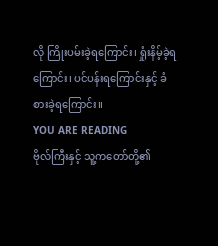လို ကြိုးပမ်းခဲ့ရကြောင်း၊ ရှုံးနိမ့်ခဲ့ရကြောင်း၊ ပင်ပန်းရကြောင်းနှင့် ခံစားခဲ့ရကြောင်း။
YOU ARE READING
ဗိုလ်ကြီးနှင့် သူ့ကတော်တို့၏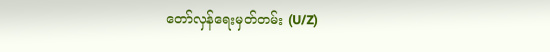တော်လှန်ရေးမှတ်တမ်း (U/Z)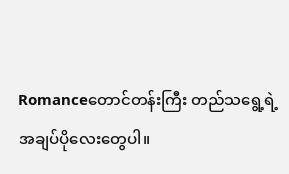Romanceတောင်တန်းကြီး တည်သရွေ့ရဲ့ အချပ်ပိုလေးတွေပါ။